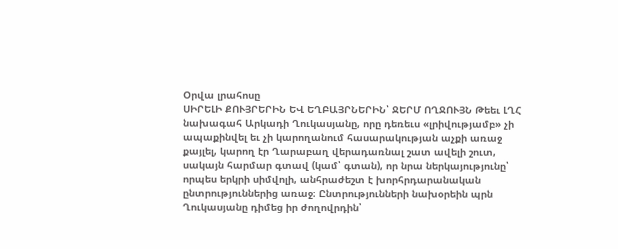Օրվա լրահոսը
ՍԻՐԵԼԻ ՔՈՒՅՐԵՐԻՆ ԵՎ ԵՂԲԱՅՐՆԵՐԻՆ՝ ՋԵՐՄ ՈՂՋՈՒՅՆ Թեեւ ԼՂՀ նախագահ Արկադի Ղուկասյանը, որը դեռեւս «լրիվությամբ» չի ապաքինվել եւ չի կարողանում հասարակության աչքի առաջ քայլել, կարող էր Ղարաբաղ վերադառնալ շատ ավելի շուտ, սակայն հարմար գտավ (կամ՝ գտան), որ նրա ներկայությունը՝ որպես երկրի սիմվոլի, անհրաժեշտ է խորհրդարանական ընտրություններից առաջ։ Ընտրությունների նախօրեին պրն Ղուկասյանը դիմեց իր ժողովրդին՝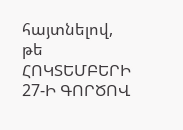հայտնելով, թե
ՀՈԿՏԵՄԲԵՐԻ 27-Ի ԳՈՐԾՈՎ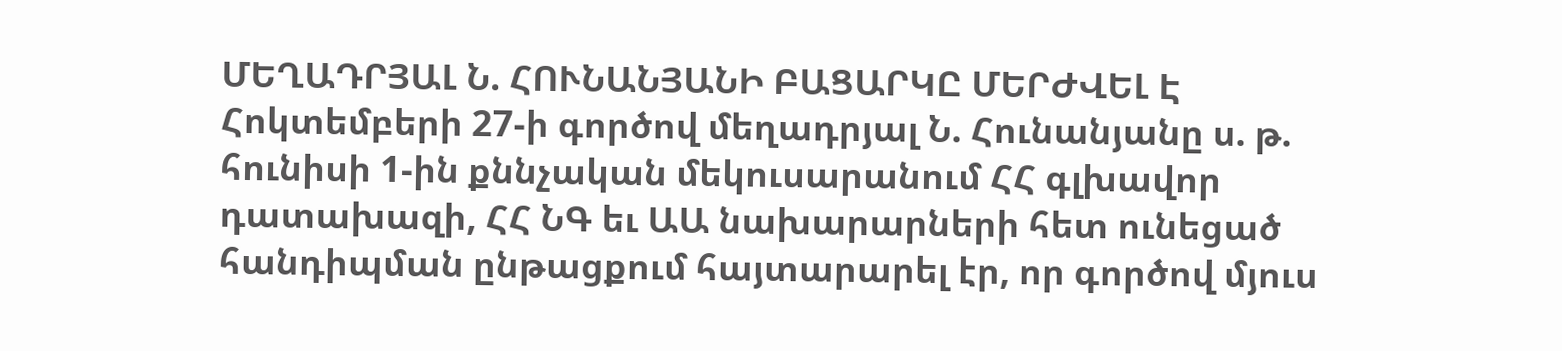ՄԵՂԱԴՐՅԱԼ Ն. ՀՈՒՆԱՆՅԱՆԻ ԲԱՑԱՐԿԸ ՄԵՐԺՎԵԼ Է Հոկտեմբերի 27-ի գործով մեղադրյալ Ն. Հունանյանը ս. թ. հունիսի 1-ին քննչական մեկուսարանում ՀՀ գլխավոր դատախազի, ՀՀ ՆԳ եւ ԱԱ նախարարների հետ ունեցած հանդիպման ընթացքում հայտարարել էր, որ գործով մյուս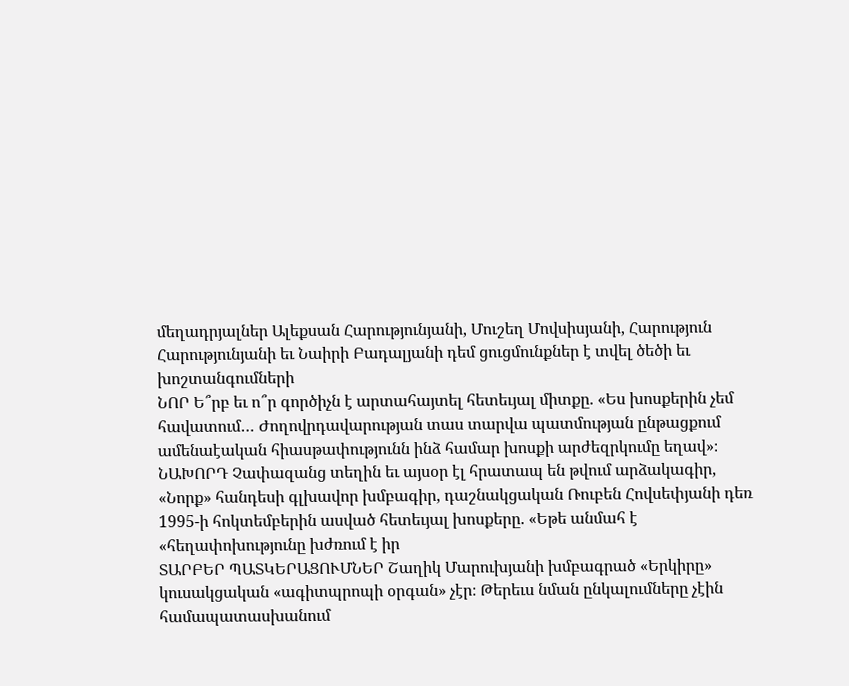մեղադրյալներ Ալեքսան Հարությունյանի, Մուշեղ Մովսիսյանի, Հարություն Հարությունյանի եւ Նաիրի Բադալյանի դեմ ցուցմունքներ է տվել ծեծի եւ խոշտանգումների
ՆՈՐ Ե՞րբ եւ ո՞ր գործիչն է արտահայտել հետեւյալ միտքը. «Ես խոսքերին չեմ հավատում… Ժողովրդավարության տաս տարվա պատմության ընթացքում ամենաէական հիասթափությունն ինձ համար խոսքի արժեզրկումը եղավ»։ ՆԱԽՈՐԴ Չափազանց տեղին եւ այսօր էլ հրատապ են թվում արձակագիր, «Նորք» հանդեսի գլխավոր խմբագիր, դաշնակցական Ռուբեն Հովսեփյանի դեռ 1995-ի հոկտեմբերին ասված հետեւյալ խոսքերը. «Եթե անմահ է «հեղափոխությունը խժռում է իր
ՏԱՐԲԵՐ ՊԱՏԿԵՐԱՑՈՒՄՆԵՐ Շաղիկ Մարուխյանի խմբագրած «Երկիրը» կուսակցական «ագիտպրոպի օրգան» չէր։ Թերեւս նման ընկալումները չէին համապատասխանում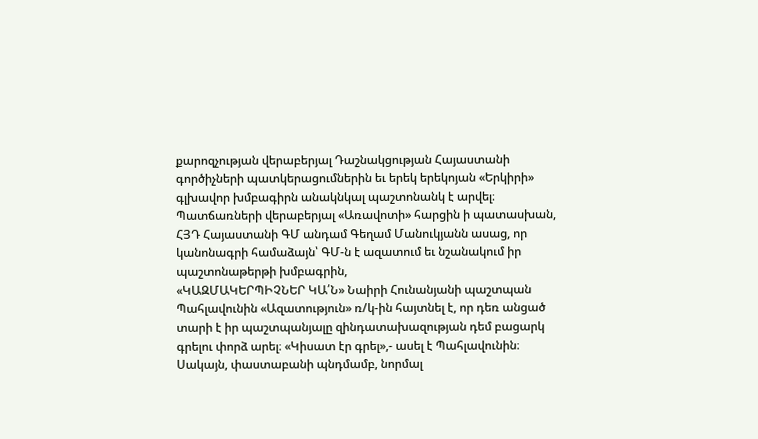քարոզչության վերաբերյալ Դաշնակցության Հայաստանի գործիչների պատկերացումներին եւ երեկ երեկոյան «Երկիրի» գլխավոր խմբագիրն անակնկալ պաշտոնանկ է արվել։ Պատճառների վերաբերյալ «Առավոտի» հարցին ի պատասխան, ՀՅԴ Հայաստանի ԳՄ անդամ Գեղամ Մանուկյանն ասաց, որ կանոնագրի համաձայն՝ ԳՄ-ն է ազատում եւ նշանակում իր պաշտոնաթերթի խմբագրին,
«ԿԱԶՄԱԿԵՐՊԻՉՆԵՐ ԿԱ՛Ն» Նաիրի Հունանյանի պաշտպան Պահլավունին «Ազատություն» ռ/կ-ին հայտնել է, որ դեռ անցած տարի է իր պաշտպանյալը զինդատախազության դեմ բացարկ գրելու փորձ արել։ «Կիսատ էր գրել»,- ասել է Պահլավունին։ Սակայն, փաստաբանի պնդմամբ, նորմալ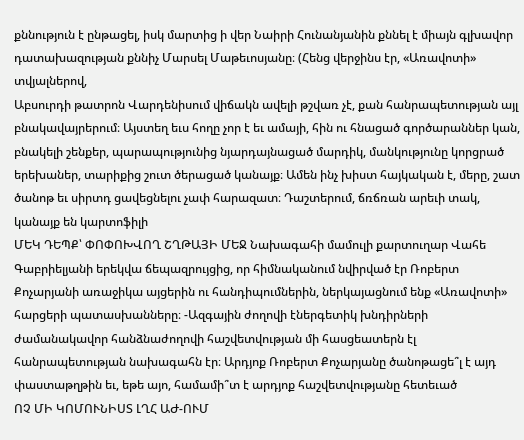քննություն է ընթացել, իսկ մարտից ի վեր Նաիրի Հունանյանին քննել է միայն գլխավոր դատախազության քննիչ Մարսել Մաթեւոսյանը։ (Հենց վերջինս էր, «Առավոտի» տվյալներով,
Աբսուրդի թատրոն Վարդենիսում վիճակն ավելի թշվառ չէ, քան հանրապետության այլ բնակավայրերում։ Այստեղ եւս հողը չոր է եւ ամայի, հին ու հնացած գործարաններ կան, բնակելի շենքեր, պարապությունից նյարդայնացած մարդիկ, մանկությունը կորցրած երեխաներ, տարիքից շուտ ծերացած կանայք։ Ամեն ինչ խիստ հայկական է, մերը, շատ ծանոթ եւ սիրտդ ցավեցնելու չափ հարազատ։ Դաշտերում, ճռճռան արեւի տակ, կանայք են կարտոֆիլի
ՄԵԿ ԴԵՊՔ՝ ՓՈՓՈԽՎՈՂ ՇՂԹԱՅԻ ՄԵՋ Նախագահի մամուլի քարտուղար Վահե Գաբրիելյանի երեկվա ճեպազրույցից, որ հիմնականում նվիրված էր Ռոբերտ Քոչարյանի առաջիկա այցերին ու հանդիպումներին, ներկայացնում ենք «Առավոտի» հարցերի պատասխանները։ -Ազգային ժողովի էներգետիկ խնդիրների ժամանակավոր հանձնաժողովի հաշվետվության մի հասցեատերն էլ հանրապետության նախագահն էր։ Արդյոք Ռոբերտ Քոչարյանը ծանոթացե՞լ է այդ փաստաթղթին եւ, եթե այո, համամի՞տ է արդյոք հաշվետվությանը հետեւած
ՈՉ ՄԻ ԿՈՄՈՒՆԻՍՏ ԼՂՀ ԱԺ-ՈՒՄ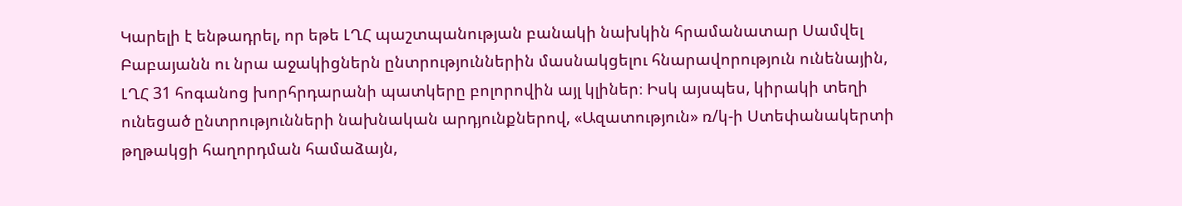Կարելի է ենթադրել, որ եթե ԼՂՀ պաշտպանության բանակի նախկին հրամանատար Սամվել Բաբայանն ու նրա աջակիցներն ընտրություններին մասնակցելու հնարավորություն ունենային, ԼՂՀ 31 հոգանոց խորհրդարանի պատկերը բոլորովին այլ կլիներ։ Իսկ այսպես, կիրակի տեղի ունեցած ընտրությունների նախնական արդյունքներով, «Ազատություն» ռ/կ-ի Ստեփանակերտի թղթակցի հաղորդման համաձայն,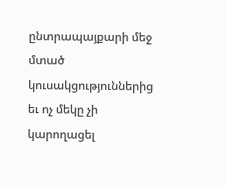ընտրապայքարի մեջ մտած կուսակցություններից եւ ոչ մեկը չի կարողացել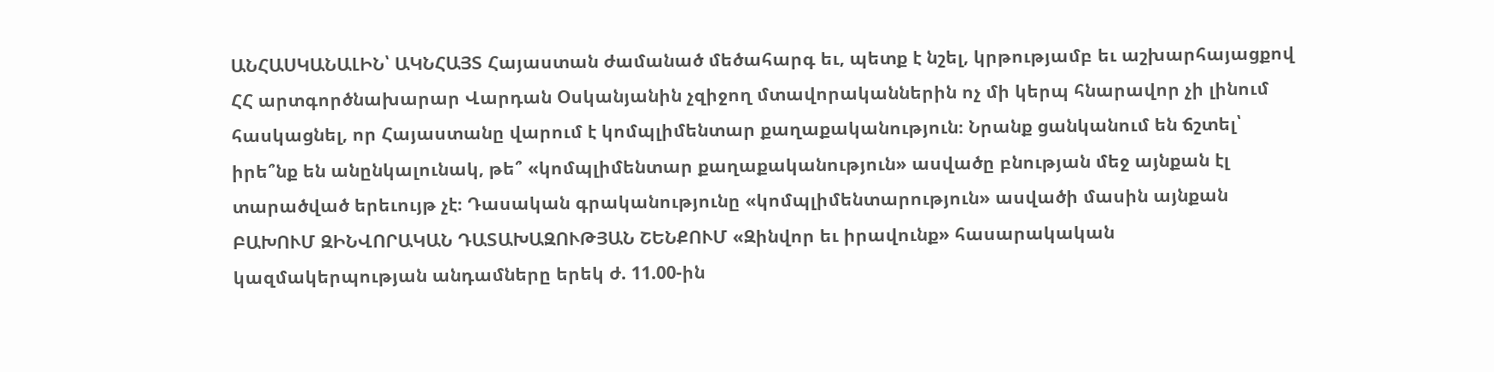ԱՆՀԱՍԿԱՆԱԼԻՆ՝ ԱԿՆՀԱՅՏ Հայաստան ժամանած մեծահարգ եւ, պետք է նշել, կրթությամբ եւ աշխարհայացքով ՀՀ արտգործնախարար Վարդան Օսկանյանին չզիջող մտավորականներին ոչ մի կերպ հնարավոր չի լինում հասկացնել, որ Հայաստանը վարում է կոմպլիմենտար քաղաքականություն։ Նրանք ցանկանում են ճշտել՝ իրե՞նք են անընկալունակ, թե՞ «կոմպլիմենտար քաղաքականություն» ասվածը բնության մեջ այնքան էլ տարածված երեւույթ չէ։ Դասական գրականությունը «կոմպլիմենտարություն» ասվածի մասին այնքան
ԲԱԽՈՒՄ ԶԻՆՎՈՐԱԿԱՆ ԴԱՏԱԽԱԶՈՒԹՅԱՆ ՇԵՆՔՈՒՄ «Զինվոր եւ իրավունք» հասարակական կազմակերպության անդամները երեկ ժ. 11.00-ին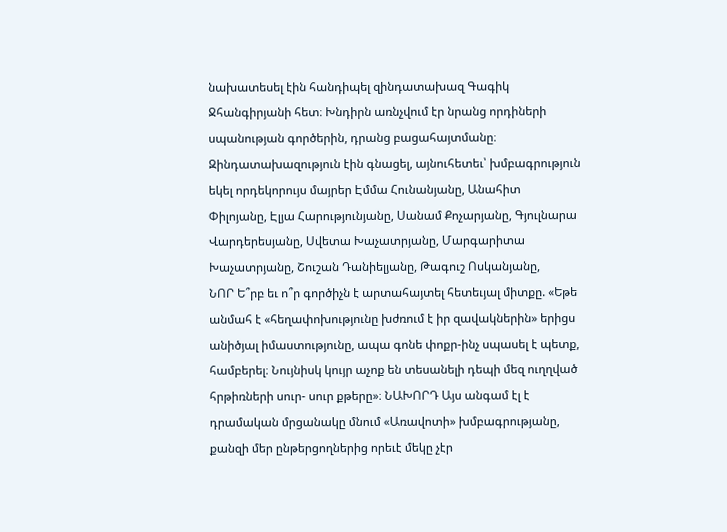նախատեսել էին հանդիպել զինդատախազ Գագիկ Ջհանգիրյանի հետ։ Խնդիրն առնչվում էր նրանց որդիների սպանության գործերին, դրանց բացահայտմանը։ Զինդատախազություն էին գնացել, այնուհետեւ՝ խմբագրություն եկել որդեկորույս մայրեր Էմմա Հունանյանը, Անահիտ Փիլոյանը, Էլյա Հարությունյանը, Սանամ Քոչարյանը, Գյուլնարա Վարդերեսյանը, Սվետա Խաչատրյանը, Մարգարիտա Խաչատրյանը, Շուշան Դանիելյանը, Թագուշ Ոսկանյանը,
ՆՈՐ Ե՞րբ եւ ո՞ր գործիչն է արտահայտել հետեւյալ միտքը. «Եթե անմահ է «հեղափոխությունը խժռում է իր զավակներին» երիցս անիծյալ իմաստությունը, ապա գոնե փոքր-ինչ սպասել է պետք, համբերել։ Նույնիսկ կույր աչոք են տեսանելի դեպի մեզ ուղղված հրթիռների սուր- սուր քթերը»։ ՆԱԽՈՐԴ Այս անգամ էլ է դրամական մրցանակը մնում «Առավոտի» խմբագրությանը, քանզի մեր ընթերցողներից որեւէ մեկը չէր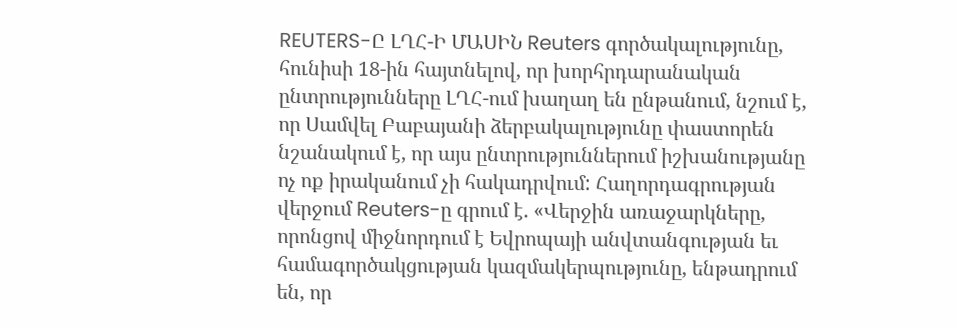REUTERS-Ը ԼՂՀ-Ի ՄԱՍԻՆ Reuters գործակալությունը, հունիսի 18-ին հայտնելով, որ խորհրդարանական ընտրությունները ԼՂՀ-ում խաղաղ են ընթանում, նշում է, որ Սամվել Բաբայանի ձերբակալությունը փաստորեն նշանակում է, որ այս ընտրություններում իշխանությանը ոչ ոք իրականում չի հակադրվում: Հաղորդագրության վերջում Reuters-ը գրում է. «Վերջին առաջարկները, որոնցով միջնորդում է Եվրոպայի անվտանգության եւ համագործակցության կազմակերպությունը, ենթադրում են, որ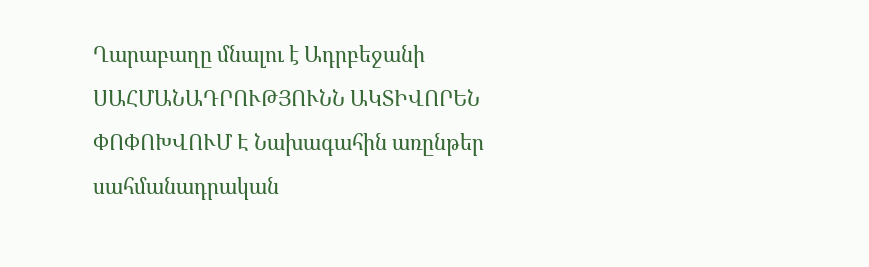Ղարաբաղը մնալու է Ադրբեջանի
ՍԱՀՄԱՆԱԴՐՈՒԹՅՈՒՆՆ ԱԿՏԻՎՈՐԵՆ ՓՈՓՈԽՎՈՒՄ Է Նախագահին առընթեր սահմանադրական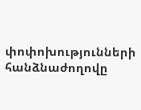փոփոխությունների հանձնաժողովը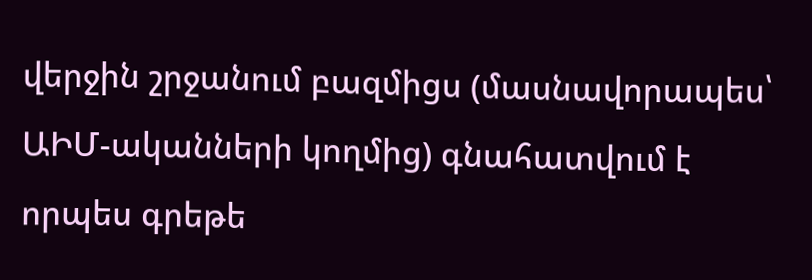վերջին շրջանում բազմիցս (մասնավորապես՝ ԱԻՄ-ականների կողմից) գնահատվում է որպես գրեթե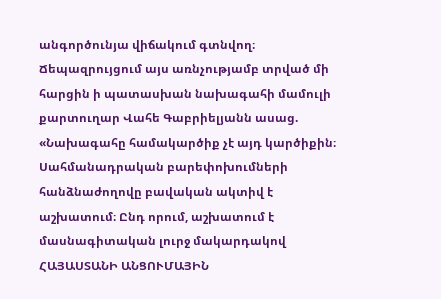անգործունյա վիճակում գտնվող։ Ճեպազրույցում այս առնչությամբ տրված մի հարցին ի պատասխան նախագահի մամուլի քարտուղար Վահե Գաբրիելյանն ասաց. «Նախագահը համակարծիք չէ այդ կարծիքին։ Սահմանադրական բարեփոխումների հանձնաժողովը բավական ակտիվ է աշխատում։ Ընդ որում, աշխատում է մասնագիտական լուրջ մակարդակով
ՀԱՅԱՍՏԱՆԻ ԱՆՑՈՒՄԱՅԻՆ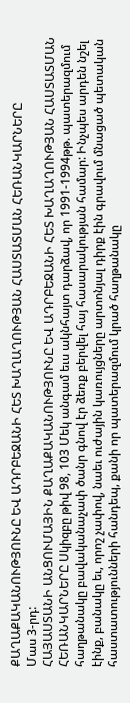ՔԱՂԱՔԱԿԱՆՈՒԹՅՈՒՆԸ ԵՎ ԱԴՐԲԵՋԱՆԻ ՀԵՏ ԽԱՂԱՂՈՒԹՅԱՆ ՀԱՍՏԱՏՄԱՆ ՀԵՌԱՆԿԱՐՆԵՐԸ
Մաս 3-րդ:
ՀԱՅԱՍՏԱՆԻ ԱՆՑՈՒՄԱՅԻՆ ՔԱՂԱՔԱԿԱՆՈՒԹՅՈՒՆԸ ԵՎ ԱԴՐԲԵՋԱՆԻ ՀԵՏ ԽԱՂԱՂՈՒԹՅԱՆ ՀԱՍՏԱՏՄԱՆ ՀԵՌԱՆԿԱՐՆԵՐԸ Սկիզբը թիվ 98, 103 Մեկ անգամ եւս ակնհայտ դարձավ, որ 1991-1994թթ. պատերազմում հաղթանակը բավականաչափ ծանր գնով էր ձեռք բերվել հայ հասարակության համար: Ինչպես արդեն նշել էինք, բանակը եւ, որոշ չափով, նաեւ ուժային կառույցները արտոնյալ դիրք էին գրավում մնացած պետական հաստատությունների հանդեպ, քանի որ պատերազմում կրած հաղթանակը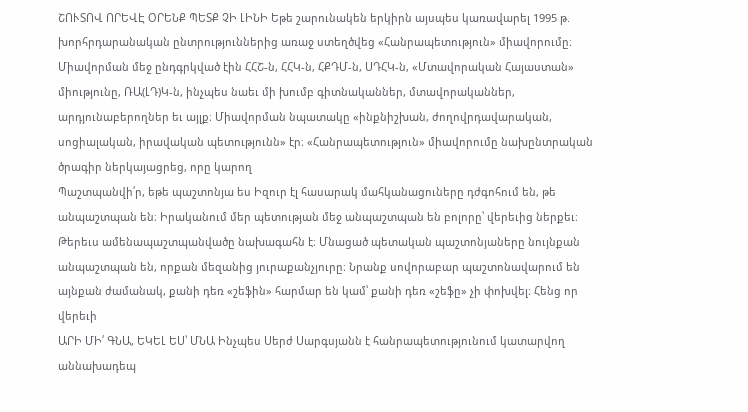ՇՈՒՏՈՎ ՈՐԵՎԷ ՕՐԵՆՔ ՊԵՏՔ ՉԻ ԼԻՆԻ Եթե շարունակեն երկիրն այսպես կառավարել 1995 թ. խորհրդարանական ընտրություններից առաջ ստեղծվեց «Հանրապետություն» միավորումը։ Միավորման մեջ ընդգրկված էին ՀՀՇ-ն, ՀՀԿ-ն, ՀՔԴՄ-ն, ՍԴՀԿ-ն, «Մտավորական Հայաստան» միությունը, ՌԱ(ԼԴ)Կ-ն, ինչպես նաեւ մի խումբ գիտնականներ, մտավորականներ, արդյունաբերողներ եւ այլք։ Միավորման նպատակը «ինքնիշխան, ժողովրդավարական, սոցիալական, իրավական պետությունն» էր։ «Հանրապետություն» միավորումը նախընտրական ծրագիր ներկայացրեց, որը կարող
Պաշտպանվի՛ր, եթե պաշտոնյա ես Իզուր էլ հասարակ մահկանացուները դժգոհում են, թե անպաշտպան են։ Իրականում մեր պետության մեջ անպաշտպան են բոլորը՝ վերեւից ներքեւ։ Թերեւս ամենապաշտպանվածը նախագահն է։ Մնացած պետական պաշտոնյաները նույնքան անպաշտպան են, որքան մեզանից յուրաքանչյուրը։ Նրանք սովորաբար պաշտոնավարում են այնքան ժամանակ, քանի դեռ «շեֆին» հարմար են կամ՝ քանի դեռ «շեֆը» չի փոխվել։ Հենց որ վերեւի
ԱՐԻ ՄԻ՛ ԳՆԱ, ԵԿԵԼ ԵՍ՝ ՄՆԱ Ինչպես Սերժ Սարգսյանն է հանրապետությունում կատարվող աննախադեպ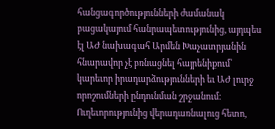հանցագործությունների ժամանակ բացակայում հանրապետությունից, այդպես էլ ԱԺ նախագահ Արմեն Խաչատրյանին հնարավոր չէ բռնացնել հայրենիքում՝ կարեւոր իրադարձությունների եւ ԱԺ լուրջ որոշումների ընդունման շրջանում։ Ուղեւորությունից վերադառնալուց հետո,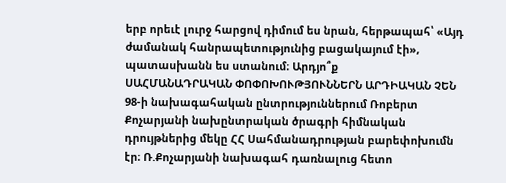երբ որեւէ լուրջ հարցով դիմում ես նրան, հերթապահ՝ «Այդ ժամանակ հանրապետությունից բացակայում էի», պատասխանն ես ստանում։ Արդյո՞ք
ՍԱՀՄԱՆԱԴՐԱԿԱՆ ՓՈՓՈԽՈՒԹՅՈՒՆՆԵՐՆ ԱՐԴԻԱԿԱՆ ՉԵՆ 98-ի նախագահական ընտրություններում Ռոբերտ Քոչարյանի նախընտրական ծրագրի հիմնական դրույթներից մեկը ՀՀ Սահմանադրության բարեփոխումն էր։ Ռ.Քոչարյանի նախագահ դառնալուց հետո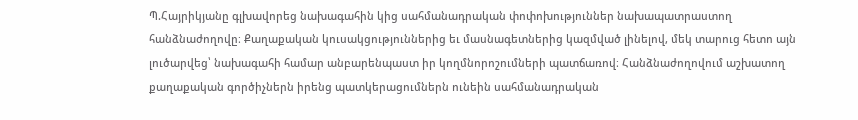Պ.Հայրիկյանը գլխավորեց նախագահին կից սահմանադրական փոփոխություններ նախապատրաստող հանձնաժողովը։ Քաղաքական կուսակցություններից եւ մասնագետներից կազմված լինելով, մեկ տարուց հետո այն լուծարվեց՝ նախագահի համար անբարենպաստ իր կողմնորոշումների պատճառով։ Հանձնաժողովում աշխատող քաղաքական գործիչներն իրենց պատկերացումներն ունեին սահմանադրական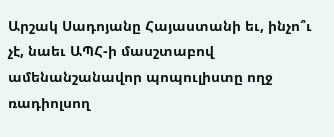Արշակ Սադոյանը Հայաստանի եւ, ինչո՞ւ չէ, նաեւ ԱՊՀ-ի մասշտաբով ամենանշանավոր պոպուլիստը ողջ ռադիոլսող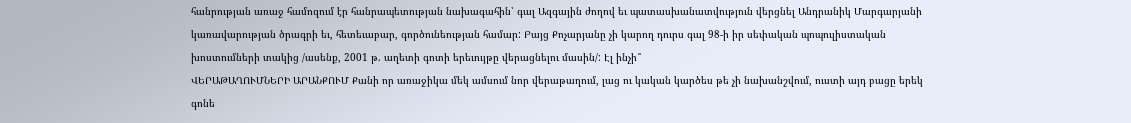հանրության առաջ համոզում էր հանրապետության նախագահին՝ գալ Ազգային ժողով եւ պատասխանատվություն վերցնել Անդրանիկ Մարգարյանի կառավարության ծրագրի եւ, հետեւաբար, գործունեության համար: Բայց Քոչարյանը չի կարող դուրս գալ 98-ի իր սեփական պոպուլիստական խոստումների տակից /ասենք, 2001 թ. աղետի գոտի երեւույթը վերացնելու մասին/: Էլ ինչի՞
ՎԵՐԱԹԱՂՈՒՄՆԵՐԻ ԱՐԱՆՔՈՒՄ Քանի որ առաջիկա մեկ ամսում նոր վերաթաղում, լաց ու կական կարծես թե չի նախանշվում, ուստի այդ բացը երեկ գոնե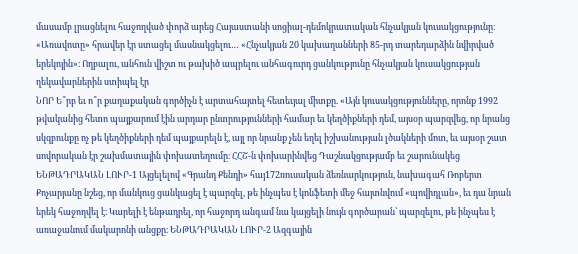մասամբ լրացնելու հաջողված փորձ արեց Հայաստանի սոցիալ-դեմոկրատական հնչակյան կուսակցությունը։ «Առավոտը» հրավեր էր ստացել մասնակցելու… «Հնչակյան 20 կախաղանների 85-րդ տարեդարձին նվիրված երեկոյին»։ Ողբալու, անհուն վիշտ ու թախիծ ապրելու անհագուրդ ցանկությունը հնչակյան կուսակցության ղեկավարներին ստիպել էր
ՆՈՐ Ե՞րբ եւ ո՞ր քաղաքական գործիչն է արտահայտել հետեւյալ միտքը. «Այն կուսակցությունները, որոնք 1992 թվականից հետո պայքարում էին արդար ընտրությունների համար եւ կեղծիքների դեմ, այսօր պարզվեց, որ նրանց սկզբունքը ոչ թե կեղծիքների դեմ պայքարելն է, այլ որ նրանք չեն եղել իշխանության լծակների մոտ, եւ այսօր շատ սովորական էր շախմատային փոխատեղումը։ ՀՀՇ-ն փոխարինվեց Դաշնակցությամբ եւ շարունակեց
ԵՆԹԱԴՐԱԿԱՆ ԼՈՒՐ-1 Այցելելով «Գրանդ Քենդի» հայ172ռուսական ձեռնարկություն, նախագահ Ռոբերտ Քոչարյանը նշեց, որ մանկուց ցանկացել է պարզել, թե ինչպես է կոնֆետի մեջ հայտնվում «պովիդլան», եւ դա նրան երեկ հաջողվել է։ Կարելի է ենթադրել, որ հաջորդ անգամ նա կայցելի նույն գործարան՝ պարզելու, թե ինչպես է առաջանում մակարոնի անցքը։ ԵՆԹԱԴՐԱԿԱՆ ԼՈՒՐ-2 Ազգային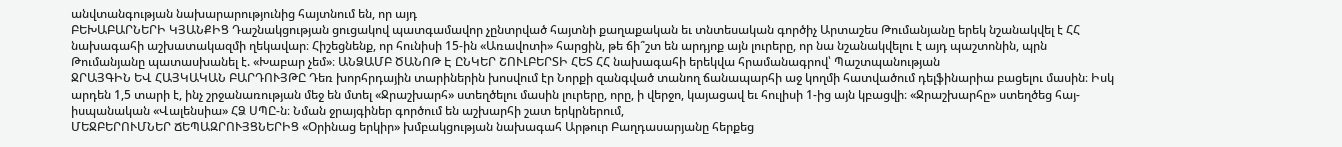անվտանգության նախարարությունից հայտնում են, որ այդ
ԲԵԽԱԲԱՐՆԵՐԻ ԿՅԱՆՔԻՑ Դաշնակցության ցուցակով պատգամավոր չընտրված հայտնի քաղաքական եւ տնտեսական գործիչ Արտաշես Թումանյանը երեկ նշանակվել է ՀՀ նախագահի աշխատակազմի ղեկավար։ Հիշեցնենք, որ հունիսի 15-ին «Առավոտի» հարցին, թե ճի՞շտ են արդյոք այն լուրերը, որ նա նշանակվելու է այդ պաշտոնին, պրն Թումանյանը պատասխանել է. «Խաբար չեմ»։ ԱՆՁԱՄԲ ԾԱՆՈԹ Է ԸՆԿԵՐ ՇՈՒԼԲԵՐՏԻ ՀԵՏ ՀՀ նախագահի երեկվա հրամանագրով՝ Պաշտպանության
ՋՐԱՅԳԻՆ ԵՎ ՀԱՅԿԱԿԱՆ ԲԱՐԴՈՒՅԹԸ Դեռ խորհրդային տարիներին խոսվում էր Նորքի զանգված տանող ճանապարհի աջ կողմի հատվածում դելֆինարիա բացելու մասին։ Իսկ արդեն 1,5 տարի է, ինչ շրջանառության մեջ են մտել «Ջրաշխարհ» ստեղծելու մասին լուրերը, որը, ի վերջո, կայացավ եւ հուլիսի 1-ից այն կբացվի։ «Ջրաշխարհը» ստեղծեց հայ-իսպանական «Վալենսիա» ՀՁ ՍՊԸ-ն։ Նման ջրայգիներ գործում են աշխարհի շատ երկրներում,
ՄԵՋԲԵՐՈՒՄՆԵՐ ՃԵՊԱԶՐՈՒՅՑՆԵՐԻՑ «Օրինաց երկիր» խմբակցության նախագահ Արթուր Բաղդասարյանը հերքեց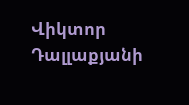Վիկտոր Դալլաքյանի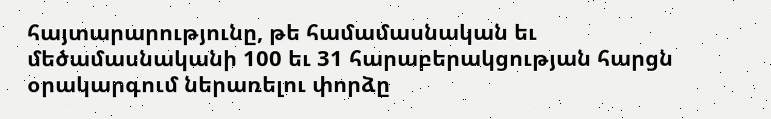հայտարարությունը, թե համամասնական եւ մեծամասնականի 100 եւ 31 հարաբերակցության հարցն օրակարգում ներառելու փորձը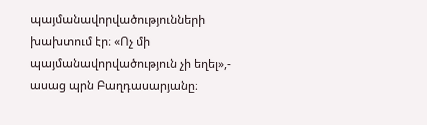պայմանավորվածությունների խախտում էր։ «Ոչ մի պայմանավորվածություն չի եղել»,- ասաց պրն Բաղդասարյանը։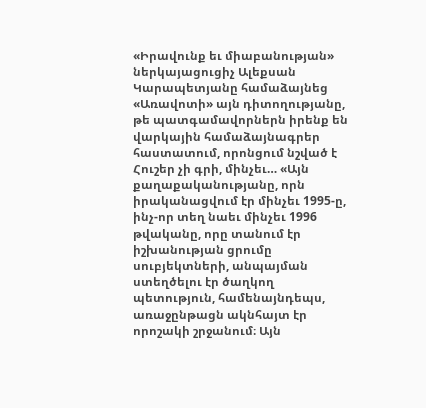«Իրավունք եւ միաբանության» ներկայացուցիչ Ալեքսան Կարապետյանը համաձայնեց «Առավոտի» այն դիտողությանը, թե պատգամավորներն իրենք են վարկային համաձայնագրեր հաստատում, որոնցում նշված է
Հուշեր չի գրի, մինչեւ… «Այն քաղաքականությանը, որն իրականացվում էր մինչեւ 1995-ը, ինչ-որ տեղ նաեւ մինչեւ 1996 թվականը, որը տանում էր իշխանության ցրումը սուբյեկտների, անպայման ստեղծելու էր ծաղկող պետություն, համենայնդեպս, առաջընթացն ակնհայտ էր որոշակի շրջանում։ Այն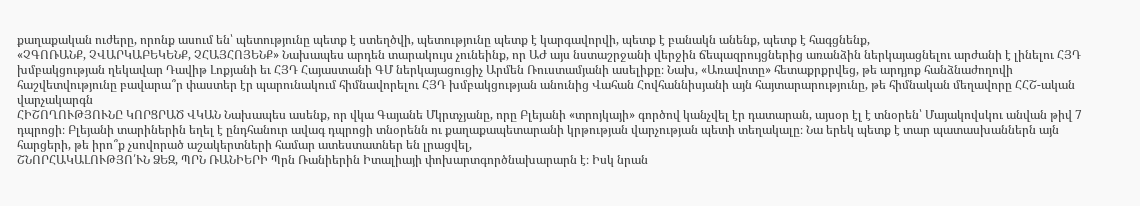քաղաքական ուժերը, որոնք ասում են՝ պետությունը պետք է ստեղծվի, պետությունը պետք է կարգավորվի, պետք է բանակն անենք, պետք է հագցնենք,
«ՉԳՈՌԱՆՔ, ՉՎԱՐԿԱԲԵԿԵՆՔ, ՉՀԱՅՀՈՅԵՆՔ» Նախապես արդեն տարակույս չունեինք, որ ԱԺ այս նստաշրջանի վերջին ճեպազրույցներից առանձին ներկայացնելու արժանի է լինելու ՀՅԴ խմբակցության ղեկավար Դավիթ Լոքյանի եւ ՀՅԴ Հայաստանի ԳՄ ներկայացուցիչ Արմեն Ռուստամյանի ասելիքը։ Նախ, «Առավոտը» հետաքրքրվեց, թե արդյոք հանձնաժողովի հաշվետվությունը բավարա՞ր փաստեր էր պարունակում հիմնավորելու ՀՅԴ խմբակցության անունից Վահան Հովհաննիսյանի այն հայտարարությունը, թե հիմնական մեղավորը ՀՀՇ-ական վարչակարգն
ՀԻՇՈՂՈՒԹՅՈՒՆԸ ԿՈՐՑՐԱԾ ՎԿԱՆ Նախապես ասենք, որ վկա Գայանե Մկրտչյանը, որը Բլեյանի «տրոյկայի» գործով կանչվել էր դատարան, այսօր էլ է տնօրեն՝ Մայակովսկու անվան թիվ 7 դպրոցի։ Բլեյանի տարիներին եղել է ընդհանուր ավագ դպրոցի տնօրենն ու քաղաքապետարանի կրթության վարչության պետի տեղակալը։ Նա երեկ պետք է տար պատասխաններն այն հարցերի, թե իրո՞ք չսովորած աշակերտների համար ատեստատներ են լրացվել,
ՇՆՈՐՀԱԿԱԼՈՒԹՅՈ՛ՒՆ ՁԵԶ, ՊՐՆ ՌԱՆԻԵՐԻ Պրն Ռանիերին Իտալիայի փոխարտգործնախարարն է։ Իսկ նրան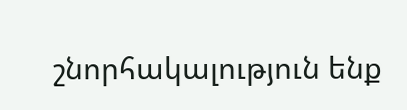շնորհակալություն ենք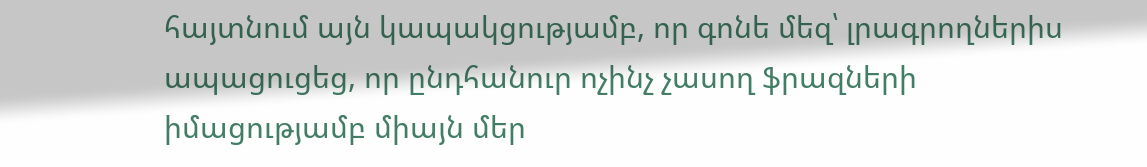հայտնում այն կապակցությամբ, որ գոնե մեզ՝ լրագրողներիս ապացուցեց, որ ընդհանուր ոչինչ չասող ֆրազների իմացությամբ միայն մեր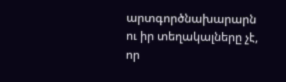արտգործնախարարն ու իր տեղակալները չէ, որ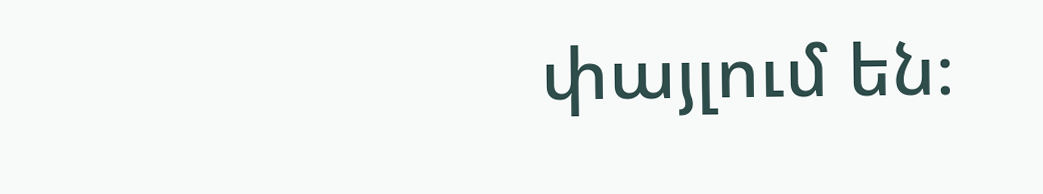փայլում են։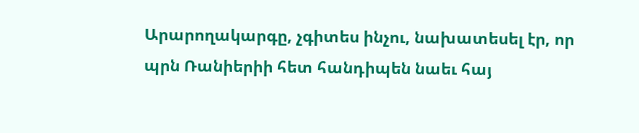Արարողակարգը, չգիտես ինչու, նախատեսել էր, որ պրն Ռանիերիի հետ հանդիպեն նաեւ հայ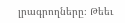լրագրողները։ Թեեւ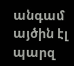անգամ այծին էլ պարզ